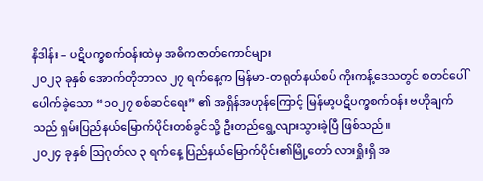နိဒါန်း – ပဋိပက္ခစက်ဝန်းထဲမှ အဓိကဇာတ်ကောင်များ
၂၀၂၃ ခုနှစ် အောက်တိုဘာလ ၂၇ ရက်နေ့က မြန်မာ-တရုတ်နယ်စပ် ကိုးကန့်ဒေသတွင် စတင်ပေါ်ပေါက်ခဲ့သော “၁၀၂၇ စစ်ဆင်ရေး” ၏ အရှိန်အဟုန်ကြောင့် မြန်မာ့ပဋိပက္ခစက်ဝန်း ဗဟိုချက်သည် ရှမ်းပြည်နယ်မြောက်ပိုင်းတစ်ခွင်သို့ ဦးတည်ရွေ့လျားသွားခဲ့ပြီ ဖြစ်သည်။
၂၀၂၄ ခုနှစ် ဩဂုတ်လ ၃ ရက်နေ့ ပြည်နယ်မြောက်ပိုင်း၏မြို့တော် လားရှိုးရှိ အ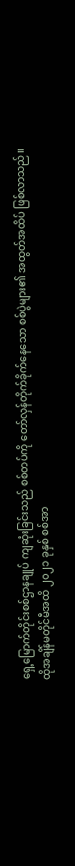ရှေ့မြောက်တိုင်းစစ်ဌာနချုပ် ကျဆုံးခြင်းသည် စစ်တပ်ကို တော်လှန်တိုက်ခိုက်နေသော စစ်ပွဲများ၏ အထွတ်အထိပ် ဖြစ်လာသည်။
ထိုအချိန်မတိုင်မီအထိ ၂၀၂၁ ခုနှစ် စစ်အာ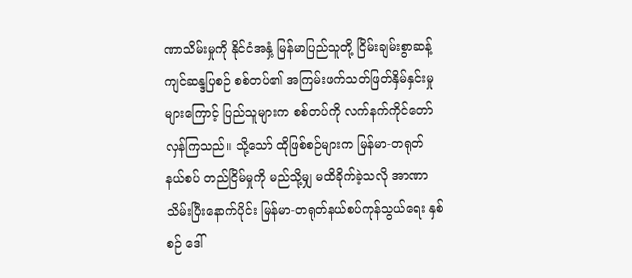ဏာသိမ်းမှုကို နိုင်ငံအနှံ့ မြန်မာပြည်သူတို့ ငြိမ်းချမ်းစွာဆန့်ကျင်ဆန္ဒပြစဉ် စစ်တပ်၏ အကြမ်းဖက်သတ်ဖြတ်နှိမ်နှင်းမှုများကြောင့် ပြည်သူများက စစ်တပ်ကို လက်နက်ကိုင်တော်လှန်ကြသည်။ သို့သော် ထိုဖြစ်စဉ်များက မြန်မာ-တရုတ် နယ်စပ် တည်ငြိမ်မှုကို မည်သို့မျှ မထိခိုက်ခဲ့သလို အာဏာသိမ်းပြီးနောက်ပိုင်း မြန်မာ-တရုတ်နယ်စပ်ကုန်သွယ်ရေး နှစ်စဉ် ဒေါ်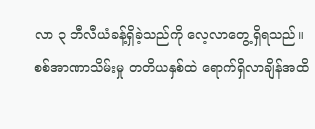လာ ၃ ဘီလီယံခန့်ရှိခဲ့သည်ကို လေ့လာတွေ့ရှိရသည်။
စစ်အာဏာသိမ်းမှု တတိယနှစ်ထဲ ရောက်ရှိလာချိန်အထိ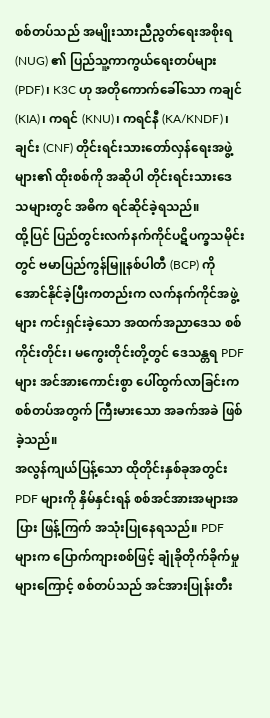စစ်တပ်သည် အမျိုးသားညီညွတ်ရေးအစိုးရ (NUG) ၏ ပြည်သူ့ကာကွယ်ရေးတပ်များ (PDF)၊ K3C ဟု အတိုကောက်ခေါ်သော ကချင် (KIA)၊ ကရင် (KNU)၊ ကရင်နီ (KA/KNDF)၊ ချင်း (CNF) တိုင်းရင်းသားတော်လှန်ရေးအဖွဲ့များ၏ ထိုးစစ်ကို အဆိုပါ တိုင်းရင်းသားဒေသများတွင် အဓိက ရင်ဆိုင်ခဲ့ရသည်။
ထို့ပြင် ပြည်တွင်းလက်နက်ကိုင်ပဋိပက္ခသမိုင်းတွင် ဗမာပြည်ကွန်မြူနစ်ပါတီ (BCP) ကို အောင်နိုင်ခဲ့ပြီးကတည်းက လက်နက်ကိုင်အဖွဲ့များ ကင်းရှင်းခဲ့သော အထက်အညာဒေသ စစ်ကိုင်းတိုင်း၊ မကွေးတိုင်းတို့တွင် ဒေသန္တရ PDF များ အင်အားကောင်းစွာ ပေါ်ထွက်လာခြင်းက စစ်တပ်အတွက် ကြီးမားသော အခက်အခဲ ဖြစ်ခဲ့သည်။
အလွန်ကျယ်ပြန့်သော ထိုတိုင်းနှစ်ခုအတွင်း PDF များကို နှိမ်နှင်းရန် စစ်အင်အားအများအပြား ဖြန့်ကြက် အသုံးပြုနေရသည်။ PDF များက ပြောက်ကျားစစ်ဖြင့် ချုံခိုတိုက်ခိုက်မှုများကြောင့် စစ်တပ်သည် အင်အားပြုန်းတီး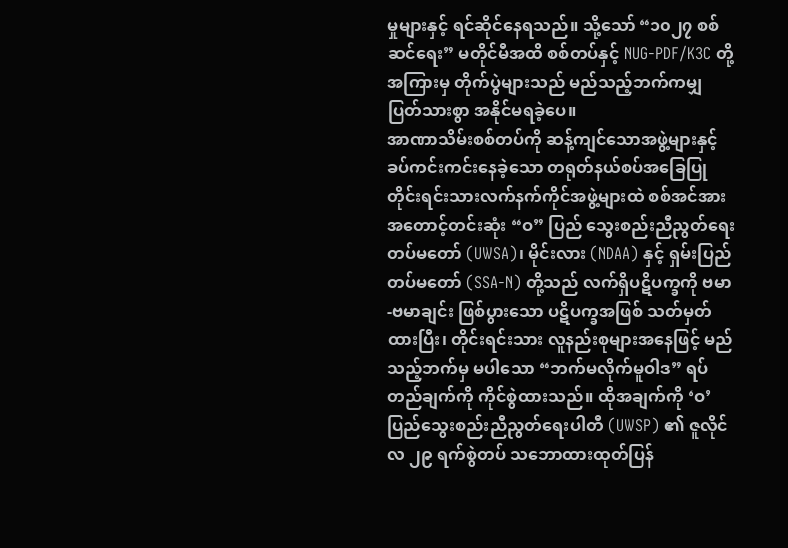မှုများနှင့် ရင်ဆိုင်နေရသည်။ သို့သော် “၁၀၂၇ စစ်ဆင်ရေး” မတိုင်မီအထိ စစ်တပ်နှင့် NUG-PDF/K3C တို့ အကြားမှ တိုက်ပွဲများသည် မည်သည့်ဘက်ကမျှ ပြတ်သားစွာ အနိုင်မရခဲ့ပေ။
အာဏာသိမ်းစစ်တပ်ကို ဆန့်ကျင်သောအဖွဲ့များနှင့် ခပ်ကင်းကင်းနေခဲ့သော တရုတ်နယ်စပ်အခြေပြု တိုင်းရင်းသားလက်နက်ကိုင်အဖွဲ့များထဲ စစ်အင်အားအတောင့်တင်းဆုံး “ဝ” ပြည် သွေးစည်းညီညွတ်ရေးတပ်မတော် (UWSA)၊ မိုင်းလား (NDAA) နှင့် ရှမ်းပြည်တပ်မတော် (SSA-N) တို့သည် လက်ရှိပဋိပက္ခကို ဗမာ-ဗမာချင်း ဖြစ်ပွားသော ပဋိပက္ခအဖြစ် သတ်မှတ်ထားပြီး၊ တိုင်းရင်းသား လူနည်းစုများအနေဖြင့် မည်သည့်ဘက်မှ မပါသော “ဘက်မလိုက်မူဝါဒ” ရပ်တည်ချက်ကို ကိုင်စွဲထားသည်။ ထိုအချက်ကို ‘ဝ’ ပြည်သွေးစည်းညီညွတ်ရေးပါတီ (UWSP) ၏ ဇူလိုင်လ ၂၉ ရက်စွဲတပ် သဘောထားထုတ်ပြန်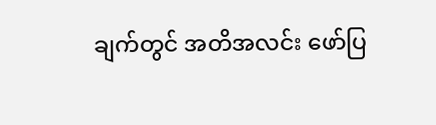ချက်တွင် အတိအလင်း ဖော်ပြ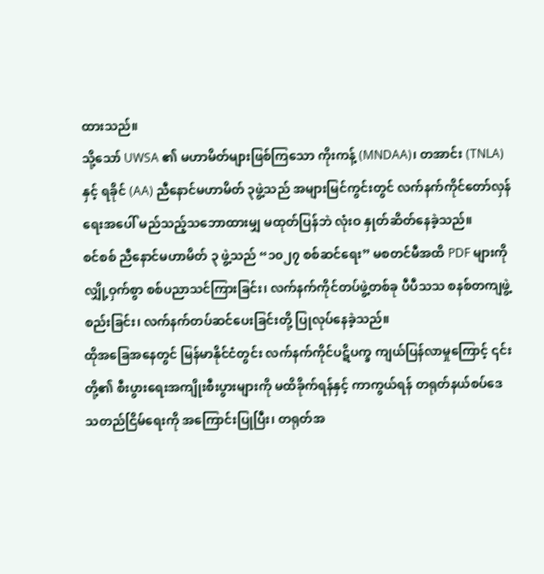ထားသည်။
သို့သော် UWSA ၏ မဟာမိတ်များဖြစ်ကြသော ကိုးကန့် (MNDAA)၊ တအာင်း (TNLA) နှင့် ရခိုင် (AA) ညီနောင်မဟာမိတ် ၃ဖွဲ့သည် အများမြင်ကွင်းတွင် လက်နက်ကိုင်တော်လှန်ရေးအပေါ် မည်သည့်သဘောထားမျှ မထုတ်ပြန်ဘဲ လုံးဝ နှုတ်ဆိတ်နေခဲ့သည်။
စင်စစ် ညီနောင်မဟာမိတ် ၃ ဖွဲ့သည် “၁၀၂၇ စစ်ဆင်ရေး” မစတင်မီအထိ PDF များကို လျှို့ဝှက်စွာ စစ်ပညာသင်ကြားခြင်း၊ လက်နက်ကိုင်တပ်ဖွဲ့တစ်ခု ပီပီသသ စနစ်တကျဖွဲ့စည်းခြင်း၊ လက်နက်တပ်ဆင်ပေးခြင်းတို့ ပြုလုပ်နေခဲ့သည်။
ထိုအခြေအနေတွင် မြန်မာနိုင်ငံတွင်း လက်နက်ကိုင်ပဋိပက္ခ ကျယ်ပြန်လာမှုကြောင့် ၎င်းတို့၏ စီးပွားရေးအကျိုးစီးပွားများကို မထိခိုက်ရန်နှင့် ကာကွယ်ရန် တရုတ်နယ်စပ်ဒေသတည်ငြိမ်ရေးကို အကြောင်းပြုပြီး၊ တရုတ်အ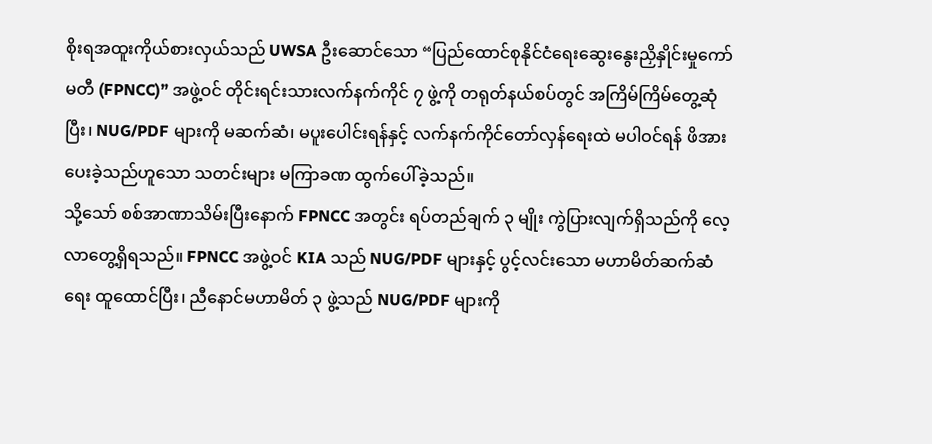စိုးရအထူးကိုယ်စားလှယ်သည် UWSA ဦးဆောင်သော “ပြည်ထောင်စုနိုင်ငံရေးဆွေးနွေးညှိနှိုင်းမှုကော်မတီ (FPNCC)” အဖွဲ့ဝင် တိုင်းရင်းသားလက်နက်ကိုင် ၇ ဖွဲ့ကို တရုတ်နယ်စပ်တွင် အကြိမ်ကြိမ်တွေ့ဆုံပြီး၊ NUG/PDF များကို မဆက်ဆံ၊ မပူးပေါင်းရန်နှင့် လက်နက်ကိုင်တော်လှန်ရေးထဲ မပါဝင်ရန် ဖိအားပေးခဲ့သည်ဟူသော သတင်းများ မကြာခဏ ထွက်ပေါ်ခဲ့သည်။
သို့သော် စစ်အာဏာသိမ်းပြီးနောက် FPNCC အတွင်း ရပ်တည်ချက် ၃ မျိုး ကွဲပြားလျက်ရှိသည်ကို လေ့လာတွေ့ရှိရသည်။ FPNCC အဖွဲ့ဝင် KIA သည် NUG/PDF များနှင့် ပွင့်လင်းသော မဟာမိတ်ဆက်ဆံရေး ထူထောင်ပြီး၊ ညီနောင်မဟာမိတ် ၃ ဖွဲ့သည် NUG/PDF များကို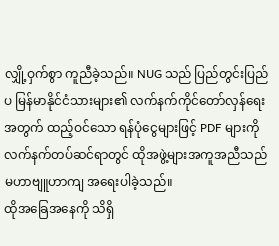လျှို့ဝှက်စွာ ကူညီခဲ့သည်။ NUG သည် ပြည်တွင်းပြည်ပ မြန်မာနိုင်ငံသားများ၏ လက်နက်ကိုင်တော်လှန်ရေးအတွက် ထည့်ဝင်သော ရန်ပုံငွေများဖြင့် PDF များကို လက်နက်တပ်ဆင်ရာတွင် ထိုအဖွဲ့များအကူအညီသည် မဟာဗျူဟာကျ အရေးပါခဲ့သည်။
ထိုအခြေအနေကို သိရှိ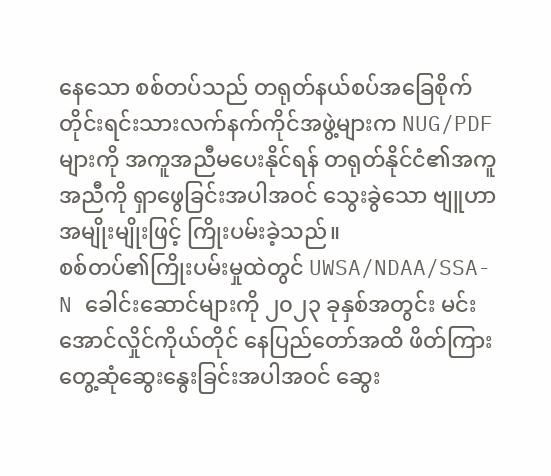နေသော စစ်တပ်သည် တရုတ်နယ်စပ်အခြေစိုက် တိုင်းရင်းသားလက်နက်ကိုင်အဖွဲ့များက NUG/PDF များကို အကူအညီမပေးနိုင်ရန် တရုတ်နိုင်ငံ၏အကူအညီကို ရှာဖွေခြင်းအပါအဝင် သွေးခွဲသော ဗျူဟာအမျိုးမျိုးဖြင့် ကြိုးပမ်းခဲ့သည်။
စစ်တပ်၏ကြိုးပမ်းမှုထဲတွင် UWSA/NDAA/SSA-N ခေါင်းဆောင်များကို ၂၀၂၃ ခုနှစ်အတွင်း မင်းအောင်လှိုင်ကိုယ်တိုင် နေပြည်တော်အထိ ဖိတ်ကြားတွေ့ဆုံဆွေးနွေးခြင်းအပါအဝင် ဆွေး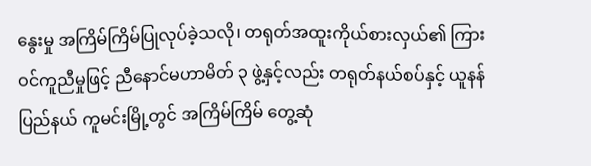နွေးမှု အကြိမ်ကြိမ်ပြုလုပ်ခဲ့သလို၊ တရုတ်အထူးကိုယ်စားလှယ်၏ ကြားဝင်ကူညီမှုဖြင့် ညီနောင်မဟာမိတ် ၃ ဖွဲ့နှင့်လည်း တရုတ်နယ်စပ်နှင့် ယူနန်ပြည်နယ် ကူမင်းမြို့တွင် အကြိမ်ကြိမ် တွေ့ဆုံ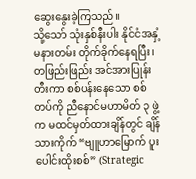ဆွေးနွေးခဲ့ကြသည်။
သို့သော် သုံးနှစ်နီးပါး နိုင်ငံအနှံ့ မနားတမ်း တိုက်ခိုက်နေရပြီး၊ တဖြည်းဖြည်း အင်အားပြုန်းတီးကာ စစ်ပန်းနေသော စစ်တပ်ကို ညီနောင်မဟာမိတ် ၃ ဖွဲ့က မထင်မှတ်ထားချိန်တွင် ချိန်သားကိုက် “ဗျူဟာမြောက် ပူးပေါင်းထိုးစစ်” (Strategic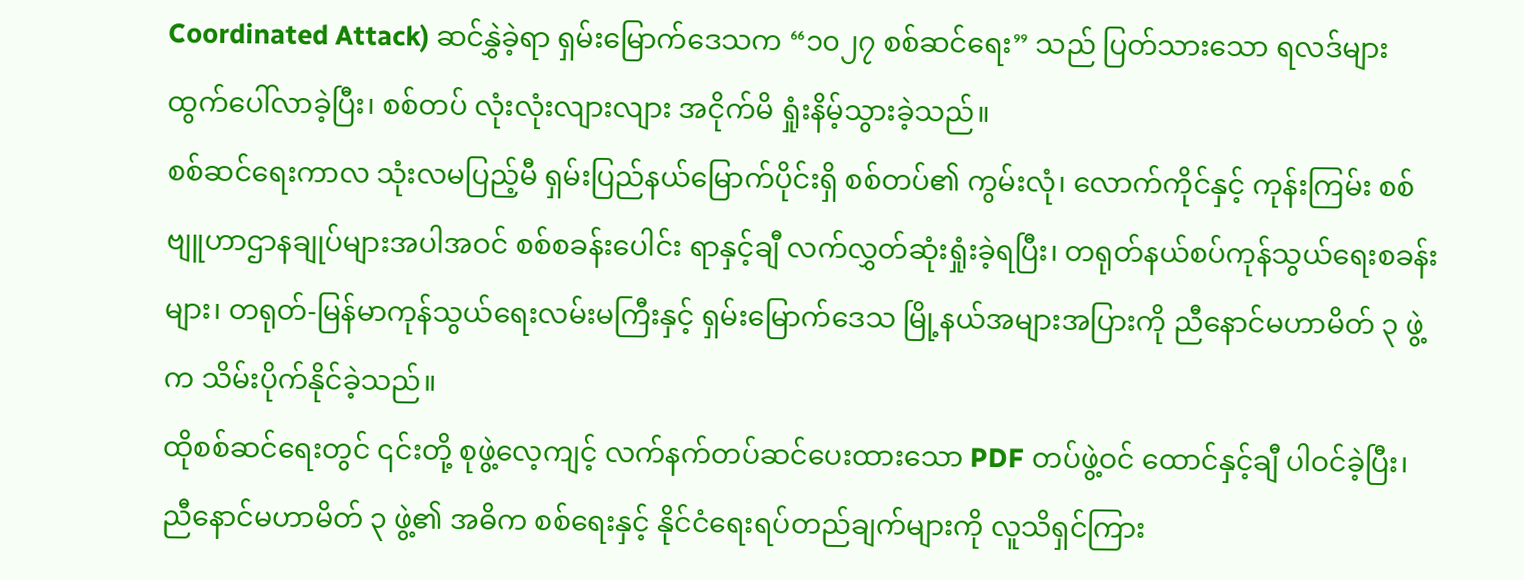Coordinated Attack) ဆင်နွှဲခဲ့ရာ ရှမ်းမြောက်ဒေသက “၁၀၂၇ စစ်ဆင်ရေး” သည် ပြတ်သားသော ရလဒ်များထွက်ပေါ်လာခဲ့ပြီး၊ စစ်တပ် လုံးလုံးလျားလျား အငိုက်မိ ရှုံးနိမ့်သွားခဲ့သည်။
စစ်ဆင်ရေးကာလ သုံးလမပြည့်မီ ရှမ်းပြည်နယ်မြောက်ပိုင်းရှိ စစ်တပ်၏ ကွမ်းလုံ၊ လောက်ကိုင်နှင့် ကုန်းကြမ်း စစ်ဗျူဟာဌာနချုပ်များအပါအဝင် စစ်စခန်းပေါင်း ရာနှင့်ချီ လက်လွှတ်ဆုံးရှုံးခဲ့ရပြီး၊ တရုတ်နယ်စပ်ကုန်သွယ်ရေးစခန်းများ၊ တရုတ်-မြန်မာကုန်သွယ်ရေးလမ်းမကြီးနှင့် ရှမ်းမြောက်ဒေသ မြို့နယ်အများအပြားကို ညီနောင်မဟာမိတ် ၃ ဖွဲ့က သိမ်းပိုက်နိုင်ခဲ့သည်။
ထိုစစ်ဆင်ရေးတွင် ၎င်းတို့ စုဖွဲ့လေ့ကျင့် လက်နက်တပ်ဆင်ပေးထားသော PDF တပ်ဖွဲ့ဝင် ထောင်နှင့်ချီ ပါဝင်ခဲ့ပြီး၊ ညီနောင်မဟာမိတ် ၃ ဖွဲ့၏ အဓိက စစ်ရေးနှင့် နိုင်ငံရေးရပ်တည်ချက်များကို လူသိရှင်ကြား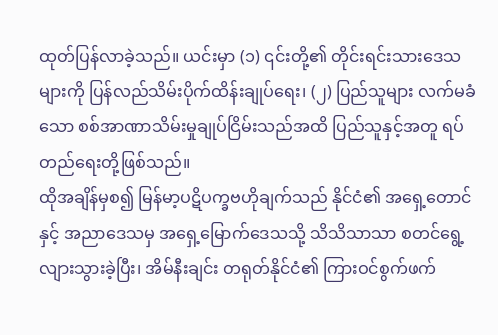ထုတ်ပြန်လာခဲ့သည်။ ယင်းမှာ (၁) ၎င်းတို့၏ တိုင်းရင်းသားဒေသများကို ပြန်လည်သိမ်းပိုက်ထိန်းချုပ်ရေး၊ (၂) ပြည်သူများ လက်မခံသော စစ်အာဏာသိမ်းမှုချုပ်ငြိမ်းသည်အထိ ပြည်သူနှင့်အတူ ရပ်တည်ရေးတို့ဖြစ်သည်။
ထိုအချိန်မှစ၍ မြန်မာ့ပဋိပက္ခဗဟိုချက်သည် နိုင်ငံ၏ အရှေ့တောင်နှင့် အညာဒေသမှ အရှေ့မြောက်ဒေသသို့ သိသိသာသာ စတင်ရွေ့လျားသွားခဲ့ပြီး၊ အိမ်နီးချင်း တရုတ်နိုင်ငံ၏ ကြားဝင်စွက်ဖက်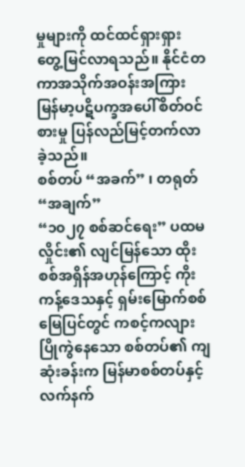မှုများကို ထင်ထင်ရှားရှား တွေ့မြင်လာရသည်။ နိုင်ငံတကာအသိုက်အဝန်းအကြား မြန်မာ့ပဋိပက္ခအပေါ်စိတ်ဝင်စားမှု ပြန်လည်မြင့်တက်လာခဲ့သည်။
စစ်တပ် “အခက်” ၊ တရုတ် “အချက်”
“၁၀၂၇ စစ်ဆင်ရေး” ပထမလှိုင်း၏ လျင်မြန်သော ထိုးစစ်အရှိန်အဟုန်ကြောင့် ကိုးကန့်ဒေသနှင့် ရှမ်းမြောက်စစ်မြေပြင်တွင် ကစင့်ကလျား ပြိုကွဲနေသော စစ်တပ်၏ ကျဆုံးခန်းက မြန်မာစစ်တပ်နှင့် လက်နက်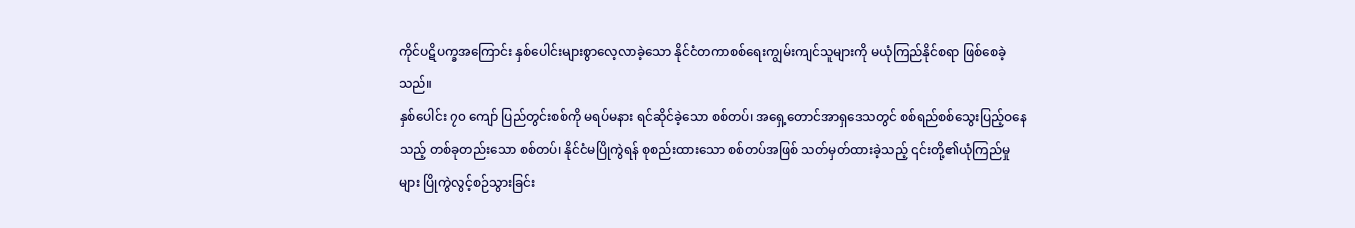ကိုင်ပဋိပက္ခအကြောင်း နှစ်ပေါင်းများစွာလေ့လာခဲ့သော နိုင်ငံတကာစစ်ရေးကျွမ်းကျင်သူများကို မယုံကြည်နိုင်စရာ ဖြစ်စေခဲ့သည်။
နှစ်ပေါင်း ၇၀ ကျော် ပြည်တွင်းစစ်ကို မရပ်မနား ရင်ဆိုင်ခဲ့သော စစ်တပ်၊ အရှေ့တောင်အာရှဒေသတွင် စစ်ရည်စစ်သွေးပြည့်ဝနေသည့် တစ်ခုတည်းသော စစ်တပ်၊ နိုင်ငံမပြိုကွဲရန် စုစည်းထားသော စစ်တပ်အဖြစ် သတ်မှတ်ထားခဲ့သည့် ၎င်းတို့၏ယုံကြည်မှုများ ပြိုကွဲလွင့်စဉ်သွားခြင်း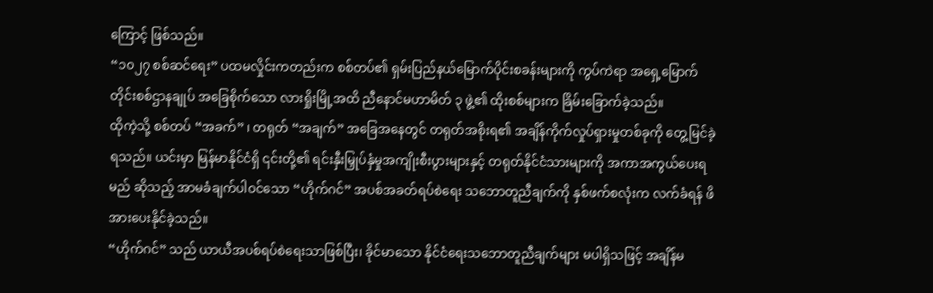ကြောင့် ဖြစ်သည်။
“၁၀၂၇ စစ်ဆင်ရေး” ပထမလှိုင်းကတည်းက စစ်တပ်၏ ရှမ်းပြည်နယ်မြောက်ပိုင်းစခန်းများကို ကွပ်ကဲရာ အရှေ့မြောက်တိုင်းစစ်ဌာနချုပ် အခြေစိုက်သော လားရှိုးမြို့အထိ ညီနောင်မဟာမိတ် ၃ ဖွဲ့၏ ထိုးစစ်များက ခြိမ်းခြောက်ခဲ့သည်။
ထိုကဲ့သို့ စစ်တပ် “အခက်” ၊ တရုတ် “အချက်” အခြေအနေတွင် တရုတ်အစိုးရ၏ အချိန်ကိုက်လှုပ်ရှားမှုတစ်ခုကို တွေ့မြင်ခဲ့ရသည်။ ယင်းမှာ မြန်မာနိုင်ငံရှိ ၎င်းတို့၏ ရင်းနှီးမြှုပ်နှံမှုအကျိုးစီးပွားများနှင့် တရုတ်နိုင်ငံသားများကို အကာအကွယ်ပေးရမည် ဆိုသည့် အာမခံချက်ပါဝင်သော “ဟိုက်ဂင်” အပစ်အခတ်ရပ်စဲရေး သဘောတူညီချက်ကို နှစ်ဖက်စလုံးက လက်ခံရန် ဖိအားပေးနိုင်ခဲ့သည်။
“ဟိုက်ဂင်” သည် ယာယီအပစ်ရပ်စဲရေးသာဖြစ်ပြီး၊ ခိုင်မာသော နိုင်ငံရေးသဘောတူညီချက်များ မပါရှိသဖြင့် အချိန်မ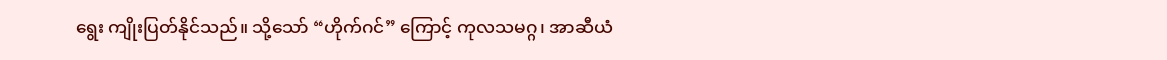ရွေး ကျိုးပြတ်နိုင်သည်။ သို့သော် “ဟိုက်ဂင်” ကြောင့် ကုလသမဂ္ဂ၊ အာဆီယံ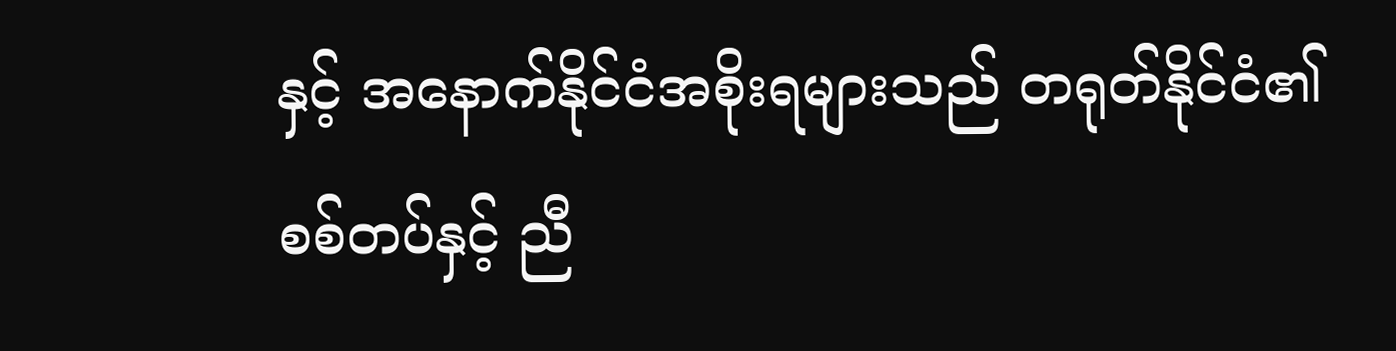နှင့် အနောက်နိုင်ငံအစိုးရများသည် တရုတ်နိုင်ငံ၏ စစ်တပ်နှင့် ညီ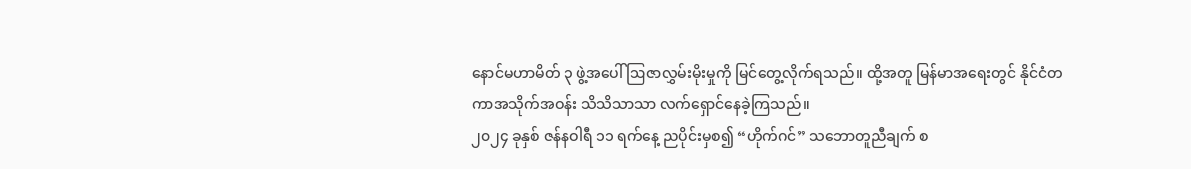နောင်မဟာမိတ် ၃ ဖွဲ့အပေါ် ဩဇာလွှမ်းမိုးမှုကို မြင်တွေ့လိုက်ရသည်။ ထို့အတူ မြန်မာအရေးတွင် နိုင်ငံတကာအသိုက်အဝန်း သိသိသာသာ လက်ရှောင်နေခဲ့ကြသည်။
၂၀၂၄ ခုနှစ် ဇန်နဝါရီ ၁၁ ရက်နေ့ ညပိုင်းမှစ၍ “ဟိုက်ဂင်” သဘောတူညီချက် စ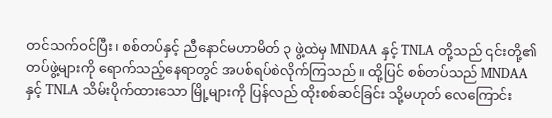တင်သက်ဝင်ပြီး၊ စစ်တပ်နှင့် ညီနောင်မဟာမိတ် ၃ ဖွဲ့ထဲမှ MNDAA နှင့် TNLA တို့သည် ၎င်းတို့၏ တပ်ဖွဲ့များကို ရောက်သည့်နေရာတွင် အပစ်ရပ်စဲလိုက်ကြသည်။ ထို့ပြင် စစ်တပ်သည် MNDAA နှင့် TNLA သိမ်းပိုက်ထားသော မြို့များကို ပြန်လည် ထိုးစစ်ဆင်ခြင်း သို့မဟုတ် လေကြောင်း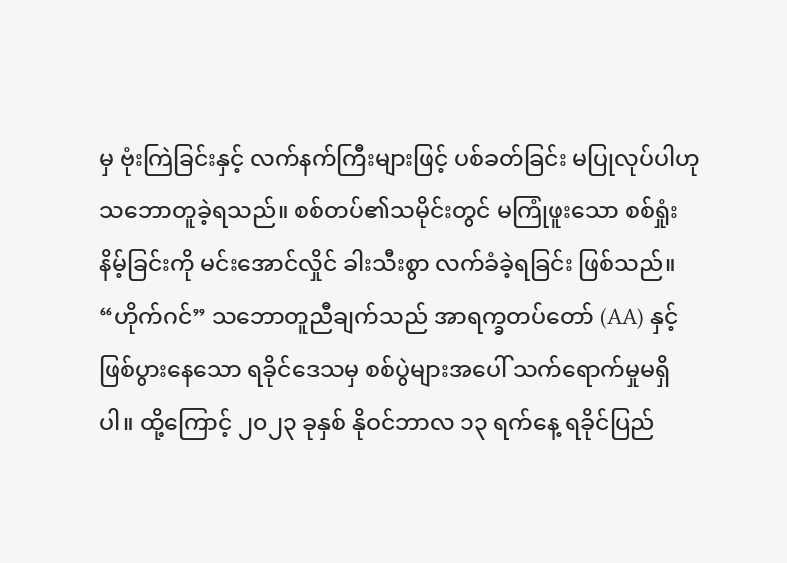မှ ဗုံးကြဲခြင်းနှင့် လက်နက်ကြီးများဖြင့် ပစ်ခတ်ခြင်း မပြုလုပ်ပါဟု သဘောတူခဲ့ရသည်။ စစ်တပ်၏သမိုင်းတွင် မကြုံဖူးသော စစ်ရှုံးနိမ့်ခြင်းကို မင်းအောင်လှိုင် ခါးသီးစွာ လက်ခံခဲ့ရခြင်း ဖြစ်သည်။
“ဟိုက်ဂင်” သဘောတူညီချက်သည် အာရက္ခတပ်တော် (AA) နှင့် ဖြစ်ပွားနေသော ရခိုင်ဒေသမှ စစ်ပွဲများအပေါ် သက်ရောက်မှုမရှိပါ။ ထို့ကြောင့် ၂၀၂၃ ခုနှစ် နိုဝင်ဘာလ ၁၃ ရက်နေ့ ရခိုင်ပြည်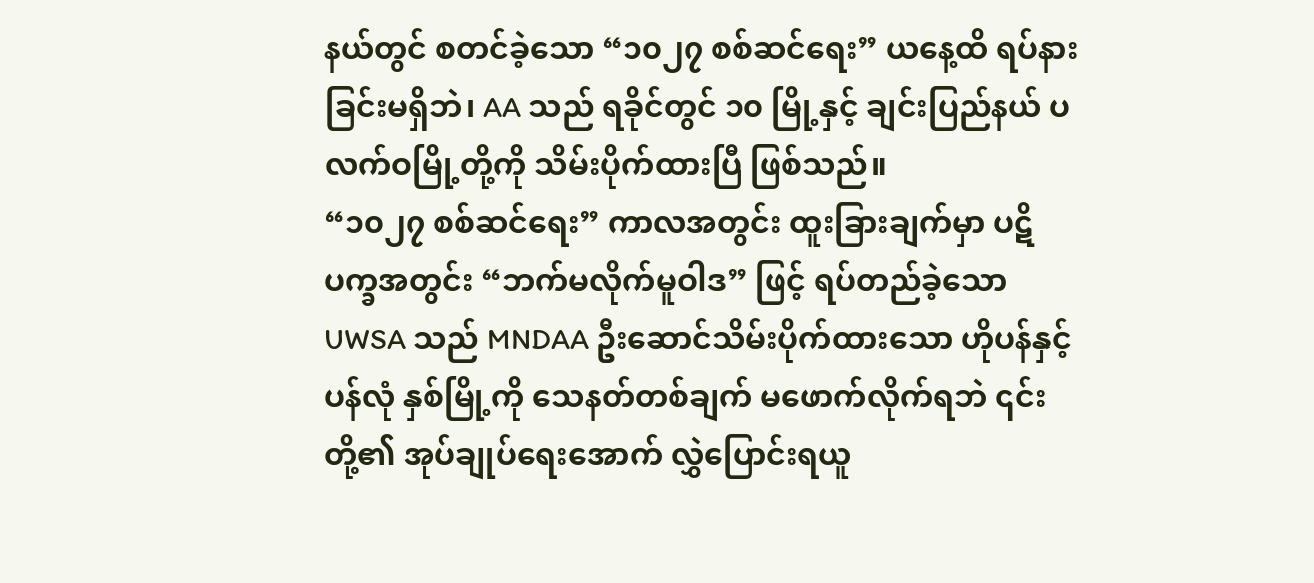နယ်တွင် စတင်ခဲ့သော “၁၀၂၇ စစ်ဆင်ရေး” ယနေ့ထိ ရပ်နားခြင်းမရှိဘဲ၊ AA သည် ရခိုင်တွင် ၁၀ မြို့နှင့် ချင်းပြည်နယ် ပလက်ဝမြို့တို့ကို သိမ်းပိုက်ထားပြီ ဖြစ်သည်။
“၁၀၂၇ စစ်ဆင်ရေး” ကာလအတွင်း ထူးခြားချက်မှာ ပဋိပက္ခအတွင်း “ဘက်မလိုက်မူဝါဒ” ဖြင့် ရပ်တည်ခဲ့သော UWSA သည် MNDAA ဦးဆောင်သိမ်းပိုက်ထားသော ဟိုပန်နှင့် ပန်လုံ နှစ်မြို့ကို သေနတ်တစ်ချက် မဖောက်လိုက်ရဘဲ ၎င်းတို့၏ အုပ်ချုပ်ရေးအောက် လွှဲပြောင်းရယူ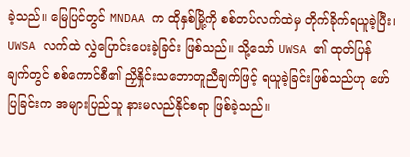ခဲ့သည်။ မြေပြင်တွင် MNDAA က ထိုနှစ်မြို့ကို စစ်တပ်လက်ထဲမှ တိုက်ခိုက်ရယူခဲ့ပြီး၊ UWSA လက်ထဲ လွှဲပြောင်းပေးခဲ့ခြင်း ဖြစ်သည်။ သို့သော် UWSA ၏ ထုတ်ပြန် ချက်တွင် စစ်ကောင်စီ၏ ညှိနှိုင်းသဘောတူညီချက်ဖြင့် ရယူခဲ့ခြင်းဖြစ်သည်ဟု ဖော်ပြခြင်းက အများပြည်သူ နားမလည်နိုင်စရာ ဖြစ်ခဲ့သည်။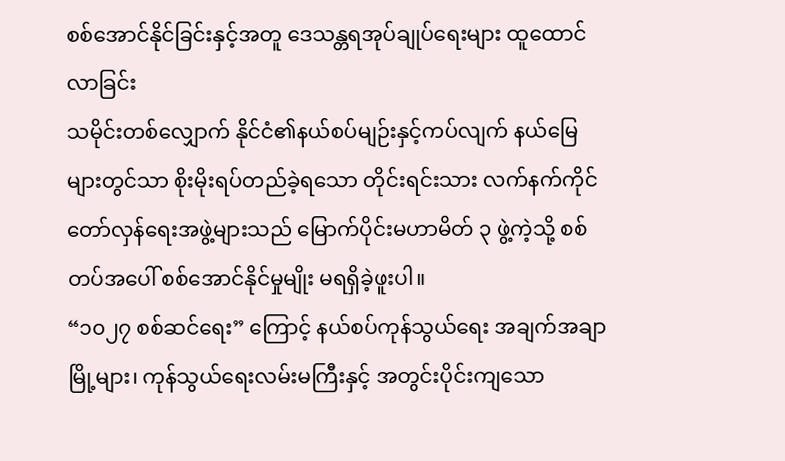စစ်အောင်နိုင်ခြင်းနှင့်အတူ ဒေသန္တရအုပ်ချုပ်ရေးများ ထူထောင်လာခြင်း
သမိုင်းတစ်လျှောက် နိုင်ငံ၏နယ်စပ်မျဉ်းနှင့်ကပ်လျက် နယ်မြေများတွင်သာ စိုးမိုးရပ်တည်ခဲ့ရသော တိုင်းရင်းသား လက်နက်ကိုင်တော်လှန်ရေးအဖွဲ့များသည် မြောက်ပိုင်းမဟာမိတ် ၃ ဖွဲ့ကဲ့သို့ စစ်တပ်အပေါ် စစ်အောင်နိုင်မှုမျိုး မရရှိခဲ့ဖူးပါ။
“၁၀၂၇ စစ်ဆင်ရေး” ကြောင့် နယ်စပ်ကုန်သွယ်ရေး အချက်အချာမြို့များ၊ ကုန်သွယ်ရေးလမ်းမကြီးနှင့် အတွင်းပိုင်းကျသော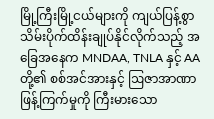မြို့ကြီးမြို့ငယ်များကို ကျယ်ပြန့်စွာ သိမ်းပိုက်ထိန်းချုပ်နိုင်လိုက်သည့် အခြေအနေက MNDAA, TNLA နှင့် AA တို့၏ စစ်အင်အားနှင့် ဩဇာအာဏာ ဖြန့်ကြက်မှုကို ကြီးမားသော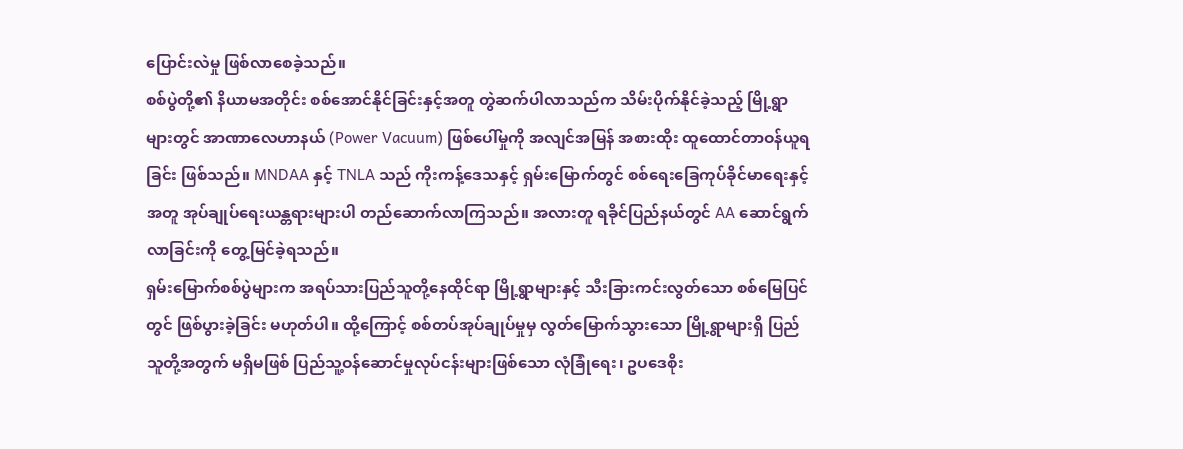ပြောင်းလဲမှု ဖြစ်လာစေခဲ့သည်။
စစ်ပွဲတို့၏ နိယာမအတိုင်း စစ်အောင်နိုင်ခြင်းနှင့်အတူ တွဲဆက်ပါလာသည်က သိမ်းပိုက်နိုင်ခဲ့သည့် မြို့ရွာများတွင် အာဏာလေဟာနယ် (Power Vacuum) ဖြစ်ပေါ်မှုကို အလျင်အမြန် အစားထိုး ထူထောင်တာဝန်ယူရခြင်း ဖြစ်သည်။ MNDAA နှင့် TNLA သည် ကိုးကန့်ဒေသနှင့် ရှမ်းမြောက်တွင် စစ်ရေးခြေကုပ်ခိုင်မာရေးနှင့်အတူ အုပ်ချုပ်ရေးယန္တရားများပါ တည်ဆောက်လာကြသည်။ အလားတူ ရခိုင်ပြည်နယ်တွင် AA ဆောင်ရွက်လာခြင်းကို တွေ့မြင်ခဲ့ရသည်။
ရှမ်းမြောက်စစ်ပွဲများက အရပ်သားပြည်သူတို့နေထိုင်ရာ မြို့ရွာများနှင့် သီးခြားကင်းလွတ်သော စစ်မြေပြင်တွင် ဖြစ်ပွားခဲ့ခြင်း မဟုတ်ပါ။ ထို့ကြောင့် စစ်တပ်အုပ်ချုပ်မှုမှ လွတ်မြောက်သွားသော မြို့ရွာများရှိ ပြည်သူတို့အတွက် မရှိမဖြစ် ပြည်သူ့ဝန်ဆောင်မှုလုပ်ငန်းများဖြစ်သော လုံခြုံရေး၊ ဥပဒေစိုး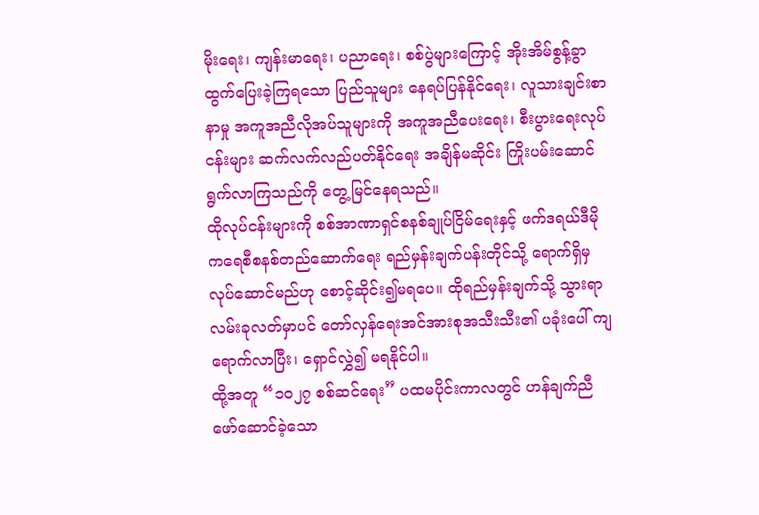မိုးရေး၊ ကျန်းမာရေး၊ ပညာရေး၊ စစ်ပွဲများကြောင့် အိုးအိမ်စွန့်ခွာထွက်ပြေးခဲ့ကြရသော ပြည်သူများ နေရပ်ပြန်နိုင်ရေး၊ လူသားချင်းစာနာမှု အကူအညီလိုအပ်သူများကို အကူအညီပေးရေး၊ စီးပွားရေးလုပ်ငန်းများ ဆက်လက်လည်ပတ်နိုင်ရေး အချိန်မဆိုင်း ကြိုးပမ်းဆောင်ရွက်လာကြသည်ကို တွေ့မြင်နေရသည်။
ထိုလုပ်ငန်းများကို စစ်အာဏာရှင်စနစ်ချုပ်ငြိမ်ရေးနှင့် ဖက်ဒရယ်ဒီမိုကရေစီစနစ်တည်ဆောက်ရေး ရည်မှန်းချက်ပန်းတိုင်သို့ ရောက်ရှိမှ လုပ်ဆောင်မည်ဟု စောင့်ဆိုင်း၍မရပေ။ ထိုရည်မှန်းချက်သို့ သွားရာ လမ်းခုလတ်မှာပင် တော်လှန်ရေးအင်အားစုအသီးသီး၏ ပခုံးပေါ် ကျရောက်လာပြီး၊ ရှောင်လွှဲ၍ မရနိုင်ပါ။
ထို့အတူ “၁၀၂၇ စစ်ဆင်ရေး” ပထမပိုင်းကာလတွင် ဟန်ချက်ညီ ဖော်ဆောင်ခဲ့သော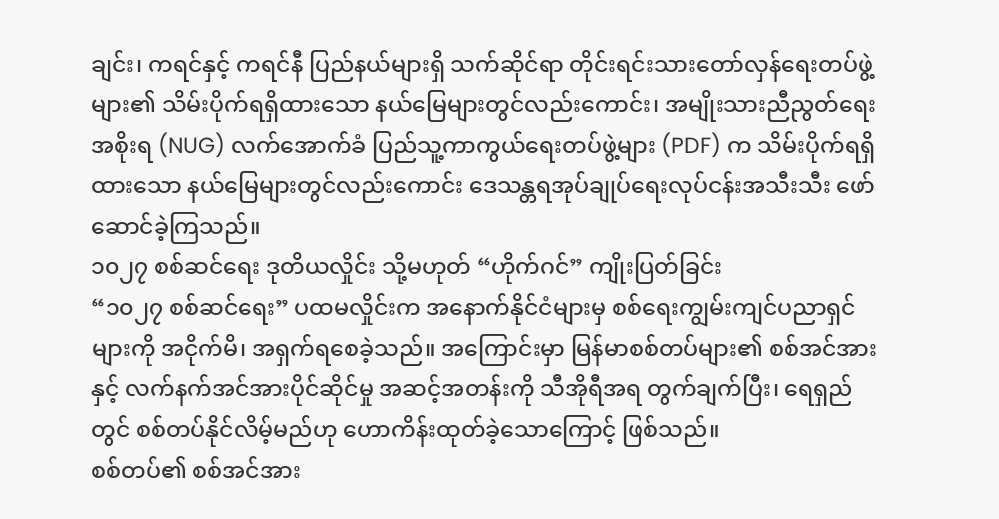ချင်း၊ ကရင်နှင့် ကရင်နီ ပြည်နယ်များရှိ သက်ဆိုင်ရာ တိုင်းရင်းသားတော်လှန်ရေးတပ်ဖွဲ့များ၏ သိမ်းပိုက်ရရှိထားသော နယ်မြေများတွင်လည်းကောင်း၊ အမျိုးသားညီညွတ်ရေးအစိုးရ (NUG) လက်အောက်ခံ ပြည်သူ့ကာကွယ်ရေးတပ်ဖွဲ့များ (PDF) က သိမ်းပိုက်ရရှိထားသော နယ်မြေများတွင်လည်းကောင်း ဒေသန္တရအုပ်ချုပ်ရေးလုပ်ငန်းအသီးသီး ဖော်ဆောင်ခဲ့ကြသည်။
၁၀၂၇ စစ်ဆင်ရေး ဒုတိယလှိုင်း သို့မဟုတ် “ဟိုက်ဂင်” ကျိုးပြတ်ခြင်း
“၁၀၂၇ စစ်ဆင်ရေး” ပထမလှိုင်းက အနောက်နိုင်ငံများမှ စစ်ရေးကျွမ်းကျင်ပညာရှင်များကို အငိုက်မိ၊ အရှက်ရစေခဲ့သည်။ အကြောင်းမှာ မြန်မာစစ်တပ်များ၏ စစ်အင်အားနှင့် လက်နက်အင်အားပိုင်ဆိုင်မှု အဆင့်အတန်းကို သီအိုရီအရ တွက်ချက်ပြီး၊ ရေရှည်တွင် စစ်တပ်နိုင်လိမ့်မည်ဟု ဟောကိန်းထုတ်ခဲ့သောကြောင့် ဖြစ်သည်။
စစ်တပ်၏ စစ်အင်အား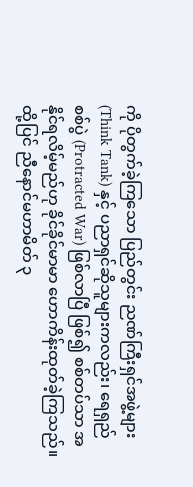ကို ပိုတွက်ခဲ့ကြသော ပြည်တွင်း ညဏ်ကြီးရှင်အဖွဲ့များ (Think Tank) နှင့် ပညာရှင်ဆိုသူများကလည်း၊ ရေရှည်စစ်ပွဲ (Protracted War) ဖြစ်လာပြီ ဖြစ်၍ စစ်တပ်သာ အနိုင်ရလိမ့်မည်ဟု ခိုင်ခိုင်မာမာ ဟောကိန်းထုတ်ခဲ့ကြသည်။
ထို့ပြင် ညီနောင်မဟာမိတ် ၃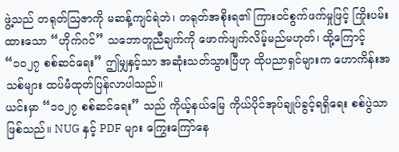ဖွဲ့သည် တရုတ်ဩဇာကို မဆန့်ကျင်ရဲဘဲ၊ တရုတ်အစိုးရ၏ ကြားဝင်စွက်ဖက်မှုဖြင့် ကြိုးပမ်းထားသော “ဟိုက်ဂင်” သဘောတူညီချက်ကို ဖောက်ဖျက်လိမ့်မည်မဟုတ်၊ ထို့ကြောင့် “၁၀၂၇ စစ်ဆင်ရေး” ဤမျှနှင့်သာ အဆုံးသတ်သွားပြီဟု ထိုပညာရှင်များက ဟောကိန်းအသစ်များ ထပ်မံထုတ်ပြန်လာပါသည်။
ယင်းမှာ “၁၀၂၇ စစ်ဆင်ရေး” သည် ကိုယ့်နယ်မြေ ကိုယ်ပိုင်အုပ်ချုပ်ခွင့်ရရှိရေး စစ်ပွဲသာဖြစ်သည်။ NUG နှင့် PDF များ ကြွေးကြော်နေ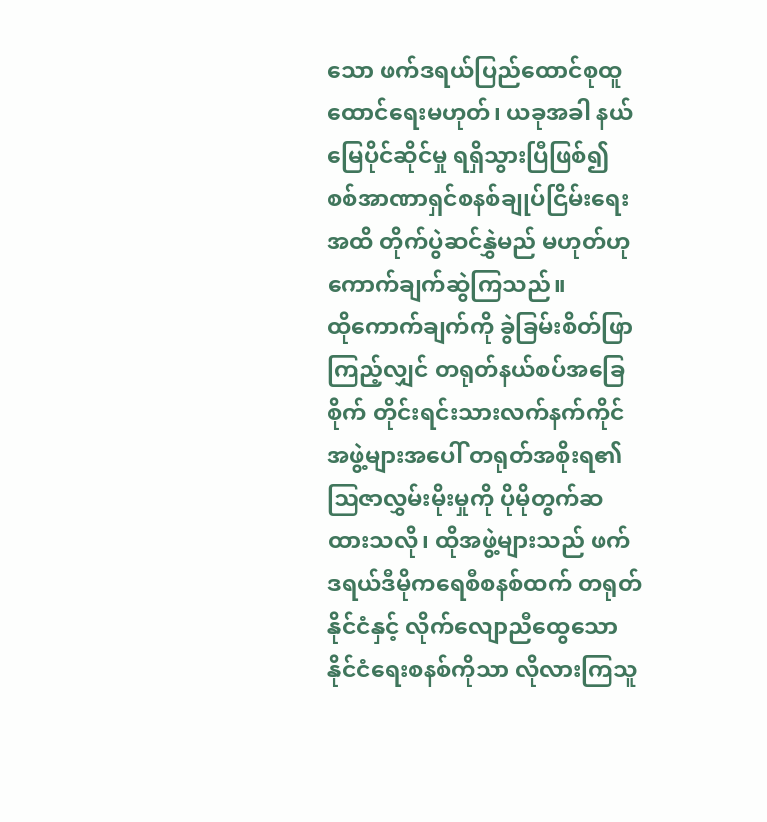သော ဖက်ဒရယ်ပြည်ထောင်စုထူထောင်ရေးမဟုတ်၊ ယခုအခါ နယ်မြေပိုင်ဆိုင်မှု ရရှိသွားပြီဖြစ်၍ စစ်အာဏာရှင်စနစ်ချုပ်ငြိမ်းရေးအထိ တိုက်ပွဲဆင်နွှဲမည် မဟုတ်ဟု ကောက်ချက်ဆွဲကြသည်။
ထိုကောက်ချက်ကို ခွဲခြမ်းစိတ်ဖြာကြည့်လျှင် တရုတ်နယ်စပ်အခြေစိုက် တိုင်းရင်းသားလက်နက်ကိုင်အဖွဲ့များအပေါ် တရုတ်အစိုးရ၏ ဩဇာလွှမ်းမိုးမှုကို ပိုမိုတွက်ဆထားသလို၊ ထိုအဖွဲ့များသည် ဖက်ဒရယ်ဒီမိုကရေစီစနစ်ထက် တရုတ်နိုင်ငံနှင့် လိုက်လျောညီထွေသော နိုင်ငံရေးစနစ်ကိုသာ လိုလားကြသူ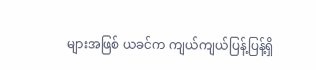များအဖြစ် ယခင်က ကျယ်ကျယ်ပြန့်ပြန့်ရှိ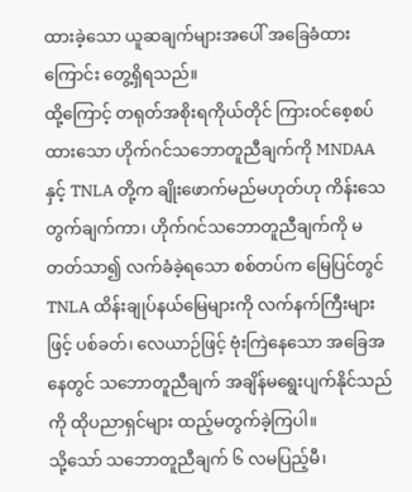ထားခဲ့သော ယူဆချက်များအပေါ် အခြေခံထားကြောင်း တွေ့ရှိရသည်။
ထို့ကြောင့် တရုတ်အစိုးရကိုယ်တိုင် ကြားဝင်စေ့စပ်ထားသော ဟိုက်ဂင်သဘောတူညီချက်ကို MNDAA နှင့် TNLA တို့က ချိုးဖောက်မည်မဟုတ်ဟု ကိန်းသေတွက်ချက်ကာ၊ ဟိုက်ဂင်သဘောတူညီချက်ကို မတတ်သာ၍ လက်ခံခဲ့ရသော စစ်တပ်က မြေပြင်တွင် TNLA ထိန်းချုပ်နယ်မြေများကို လက်နက်ကြီးများဖြင့် ပစ်ခတ်၊ လေယာဉ်ဖြင့် ဗုံးကြဲနေသော အခြေအနေတွင် သဘောတူညီချက် အချိန်မရွေးပျက်နိုင်သည်ကို ထိုပညာရှင်များ ထည့်မတွက်ခဲ့ကြပါ။
သို့သော် သဘောတူညီချက် ၆ လမပြည့်မီ၊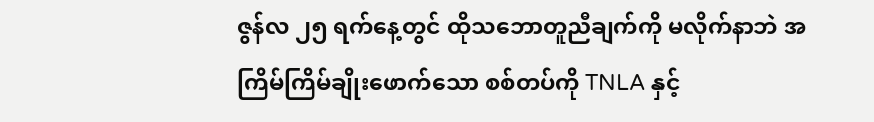ဇွန်လ ၂၅ ရက်နေ့တွင် ထိုသဘောတူညီချက်ကို မလိုက်နာဘဲ အကြိမ်ကြိမ်ချိုးဖောက်သော စစ်တပ်ကို TNLA နှင့်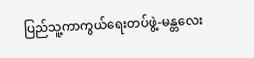ပြည်သူ့ကာကွယ်ရေးတပ်ဖွဲ့-မန္တလေး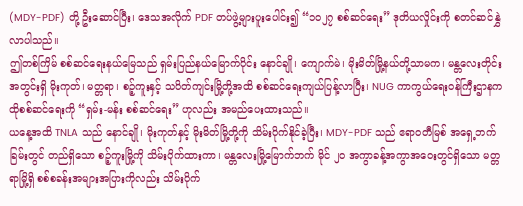(MDY-PDF) တို့ ဦးဆောင်ပြီး၊ ဒေသအလိုက် PDF တပ်ဖွဲ့များပူးပေါင်း၍ “၁၀၂၇ စစ်ဆင်ရေး” ဒုတိယလှိုင်းကို စတင်ဆင်နွှဲလာပါသည်။
ဤတစ်ကြိမ် စစ်ဆင်ရေးနယ်မြေသည် ရှမ်းပြည်နယ်မြောက်ပိုင်း နောင်ချို၊ ကျောက်မဲ၊ မိုးမိတ်မြို့နယ်တို့သာမက၊ မန္တလေးတိုင်းအတွင်းရှိ မိုးကုတ်၊ မတ္တရာ၊ စဉ့်ကူးနှင့် သပိတ်ကျင်းမြို့တို့အထိ စစ်ဆင်ရေးကျယ်ပြန့်လာပြီး၊ NUG ကာကွယ်ရေးဝန်ကြီးဌာနက ထိုစစ်ဆင်ရေးကို “ရှမ်း-မန်း စစ်ဆင်ရေး” ဟုလည်း အမည်ပေးထားသည်။
ယနေ့အထိ TNLA သည် နောင်ချို၊ မိုးကုတ်နှင့် မိုးမိတ်မြို့တို့ကို သိမ်းပိုက်နိုင်ခဲ့ပြီး၊ MDY-PDF သည် ဧရာဝတီမြစ် အရှေ့ဘက်ခြမ်းတွင် တည်ရှိသော စဉ့်ကူးမြို့ကို သိမ်းပိုက်ထားကာ၊ မန္တလေးမြို့မြောက်ဘက် မိုင် ၂၀ အကွာခန့်အကွာအဝေးတွင်ရှိသော မတ္တရာမြို့ရှိ စစ်စခန်းအများအပြားကိုလည်း သိမ်းပိုက်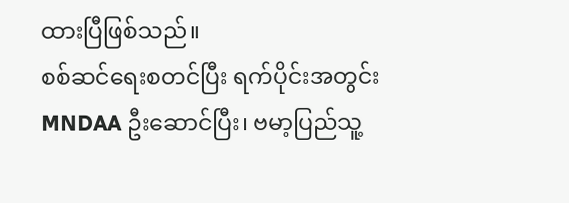ထားပြီဖြစ်သည်။
စစ်ဆင်ရေးစတင်ပြီး ရက်ပိုင်းအတွင်း MNDAA ဦးဆောင်ပြီး၊ ဗမာ့ပြည်သူ့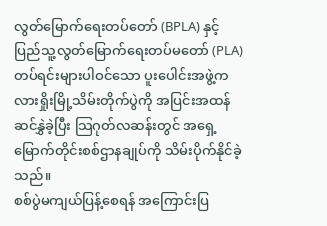လွတ်မြောက်ရေးတပ်တော် (BPLA) နှင့် ပြည်သူ့လွတ်မြောက်ရေးတပ်မတော် (PLA) တပ်ရင်းများပါဝင်သော ပူးပေါင်းအဖွဲ့က လားရှိုးမြို့သိမ်းတိုက်ပွဲကို အပြင်းအထန်ဆင်နွှဲခဲ့ပြီး သြဂုတ်လဆန်းတွင် အရှေ့မြောက်တိုင်းစစ်ဌာနချုပ်ကို သိမ်းပိုက်နိုင်ခဲ့သည်။
စစ်ပွဲမကျယ်ပြန့်စေရန် အကြောင်းပြ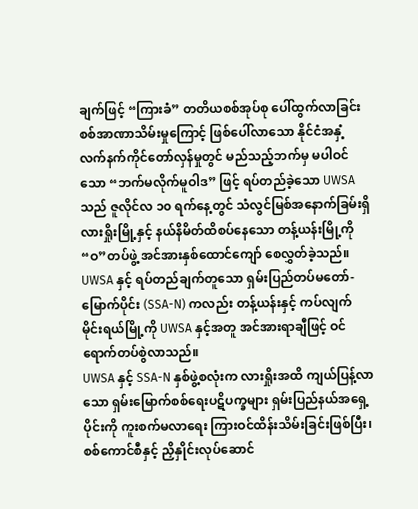ချက်ဖြင့် “ကြားခံ” တတိယစစ်အုပ်စု ပေါ်ထွက်လာခြင်း
စစ်အာဏာသိမ်းမှုကြောင့် ဖြစ်ပေါ်လာသော နိုင်ငံအနှံ့ လက်နက်ကိုင်တော်လှန်မှုတွင် မည်သည့်ဘက်မှ မပါဝင်သော “ဘက်မလိုက်မူဝါဒ” ဖြင့် ရပ်တည်ခဲ့သော UWSA သည် ဇူလိုင်လ ၁၀ ရက်နေ့တွင် သံလွင်မြစ်အနောက်ခြမ်းရှိ လားရှိုးမြို့နှင့် နယ်နိမိတ်ထိစပ်နေသော တန့်ယန်းမြို့ကို “ဝ”တပ်ဖွဲ့ အင်အားနှစ်ထောင်ကျော် စေလွှတ်ခဲ့သည်။ UWSA နှင့် ရပ်တည်ချက်တူသော ရှမ်းပြည်တပ်မတော်-မြောက်ပိုင်း (SSA-N) ကလည်း တန့်ယန်းနှင့် ကပ်လျက် မိုင်းရယ်မြို့ကို UWSA နှင့်အတူ အင်အားရာချီဖြင့် ဝင်ရောက်တပ်စွဲလာသည်။
UWSA နှင့် SSA-N နှစ်ဖွဲ့စလုံးက လားရှိုးအထိ ကျယ်ပြန့်လာသော ရှမ်းမြောက်စစ်ရေးပဋိပက္ခများ ရှမ်းပြည်နယ်အရှေ့ပိုင်းကို ကူးစက်မလာရေး ကြားဝင်ထိန်းသိမ်းခြင်းဖြစ်ပြီး၊ စစ်ကောင်စီနှင့် ညှိနှိုင်းလုပ်ဆောင်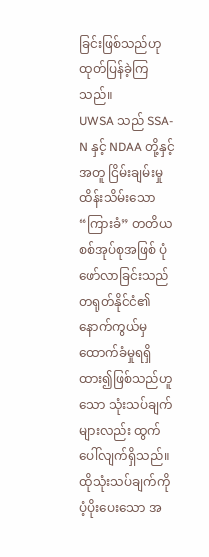ခြင်းဖြစ်သည်ဟု ထုတ်ပြန်ခဲ့ကြသည်။
UWSA သည် SSA-N နှင့် NDAA တို့နှင့်အတူ ငြိမ်းချမ်းမှုထိန်းသိမ်းသော “ကြားခံ” တတိယစစ်အုပ်စုအဖြစ် ပုံဖော်လာခြင်းသည် တရုတ်နိုင်ငံ၏ နောက်ကွယ်မှ ထောက်ခံမှုရရှိထား၍ဖြစ်သည်ဟူသော သုံးသပ်ချက်များလည်း ထွက်ပေါ်လျက်ရှိသည်။
ထိုသုံးသပ်ချက်ကို ပံ့ပိုးပေးသော အ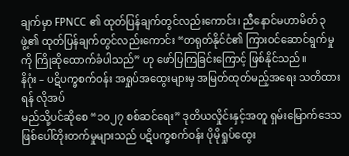ချက်မှာ FPNCC ၏ ထုတ်ပြန်ချက်တွင်လည်းကောင်း၊ ညီနောင်မဟာမိတ် ၃ ဖွဲ့၏ ထုတ်ပြန်ချက်တွင်လည်းကောင်း “တရုတ်နိုင်ငံ၏ ကြားဝင်ဆောင်ရွက်မှုကို ကြိုဆိုထောက်ခံပါသည်” ဟု ဖော်ပြကြခြင်းကြောင့် ဖြစ်နိုင်သည်။
နိဂုံး – ပဋိပက္ခစက်ဝန်း အရှုပ်အထွေးများမှ အမြတ်ထုတ်မည့်အရေး သတိထားရန် လိုအပ်
မည်သို့ပင်ဆိုစေ “၁၀၂၇ စစ်ဆင်ရေး” ဒုတိယလှိုင်းနှင့်အတူ ရှမ်းမြောက်ဒေသ ဖြစ်ပေါ်တိုးတက်မှုများသည် ပဋိပက္ခစက်ဝန်း ပိုမိုရှုပ်ထွေး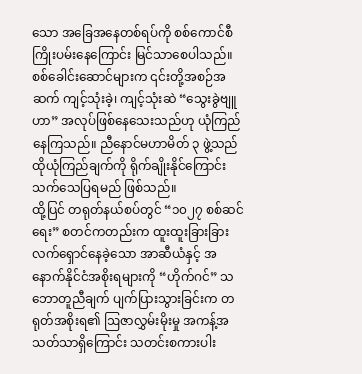သော အခြေအနေတစ်ရပ်ကို စစ်ကောင်စီ ကြိုးပမ်းနေကြောင်း မြင်သာစေပါသည်။ စစ်ခေါင်းဆောင်များက ၎င်းတို့အစဉ်အဆက် ကျင့်သုံးခဲ့၊ ကျင့်သုံးဆဲ “သွေးခွဲဗျူဟာ” အလုပ်ဖြစ်နေသေးသည်ဟု ယုံကြည်နေကြသည်။ ညီနောင်မဟာမိတ် ၃ ဖွဲ့သည် ထိုယုံကြည်ချက်ကို ရိုက်ချိုးနိုင်ကြောင်း သက်သေပြရမည် ဖြစ်သည်။
ထို့ပြင် တရုတ်နယ်စပ်တွင် “၁၀၂၇ စစ်ဆင်ရေး” စတင်ကတည်းက ထူးထူးခြားခြား လက်ရှောင်နေခဲ့သော အာဆီယံနှင့် အနောက်နိုင်ငံအစိုးရများကို “ဟိုက်ဂင်” သဘောတူညီချက် ပျက်ပြားသွားခြင်းက တရုတ်အစိုးရ၏ ဩဇာလွှမ်းမိုးမှု အကန့်အသတ်သာရှိကြောင်း သတင်းစကားပါး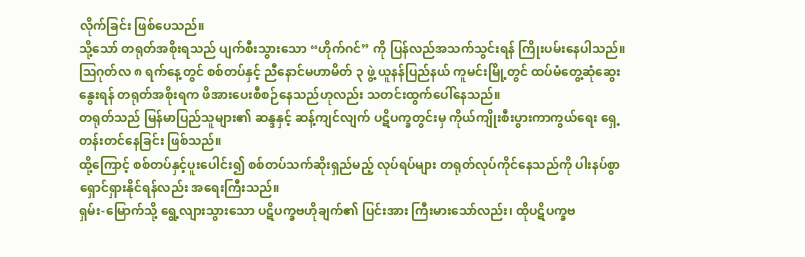လိုက်ခြင်း ဖြစ်ပေသည်။
သို့သော် တရုတ်အစိုးရသည် ပျက်စီးသွားသော “ဟိုက်ဂင်” ကို ပြန်လည်အသက်သွင်းရန် ကြိုးပမ်းနေပါသည်။ ဩဂုတ်လ ၈ ရက်နေ့တွင် စစ်တပ်နှင့် ညီနောင်မဟာမိတ် ၃ ဖွဲ့ ယူနန်ပြည်နယ် ကူမင်းမြို့တွင် ထပ်မံတွေ့ဆုံဆွေးနွေးရန် တရုတ်အစိုးရက ဖိအားပေးစီစဉ်နေသည်ဟုလည်း သတင်းထွက်ပေါ်နေသည်။
တရုတ်သည် မြန်မာပြည်သူများ၏ ဆန္ဒနှင့် ဆန့်ကျင်လျက် ပဋိပက္ခတွင်းမှ ကိုယ်ကျိုးစီးပွားကာကွယ်ရေး ရှေ့တန်းတင်နေခြင်း ဖြစ်သည်။
ထို့ကြောင့် စစ်တပ်နှင့်ပူးပေါင်း၍ စစ်တပ်သက်ဆိုးရှည်မည့် လုပ်ရပ်များ တရုတ်လုပ်ကိုင်နေသည်ကို ပါးနပ်စွာ ရှောင်ရှားနိုင်ရန်လည်း အရေးကြီးသည်။
ရှမ်း-မြောက်သို့ ရွေ့လျားသွားသော ပဋိပက္ခဗဟိုချက်၏ ပြင်းအား ကြီးမားသော်လည်း၊ ထိုပဋိပက္ခဗ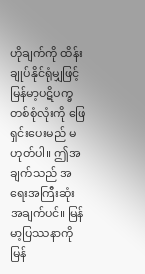ဟိုချက်ကို ထိန်းချုပ်နိုင်ရုံမျှဖြင့် မြန်မာ့ပဋိပက္ခတစ်စုံလုံးကို ဖြေရှင်းပေးမည် မဟုတ်ပါ။ ဤအချက်သည် အရေးအကြီးဆုံးအချက်ပင်။ မြန်မာ့ပြဿနာကို မြန်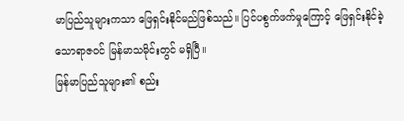မာပြည်သူများကသာ ဖြေရှင်းနိုင်မည်ဖြစ်သည်။ ပြင်ပစွက်ဖက်မှုကြောင့် ဖြေရှင်းနိုင်ခဲ့သောရာဇဝင် မြန်မာသမိုင်းတွင် မရှိပြီ။
မြန်မာပြည်သူများ၏ စည်း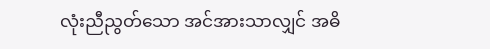လုံးညီညွတ်သော အင်အားသာလျှင် အဓိ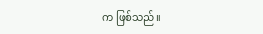က ဖြစ်သည်။